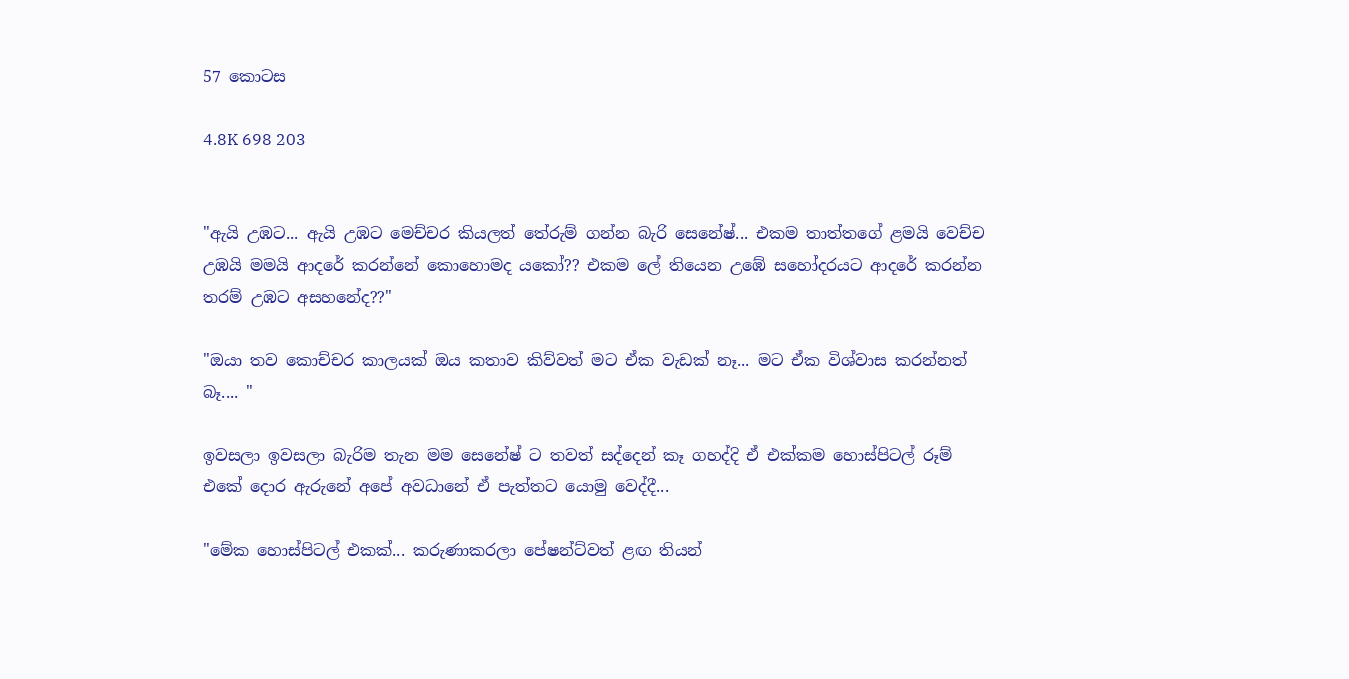57 කොටස

4.8K 698 203


"ඇයි උඹට... ඇයි උඹට මෙච්චර කියලත් තේරුම් ගන්න බැරි සෙනේෂ්... එකම තාත්තගේ ළමයි වෙච්ච උඹයි මමයි ආදරේ කරන්නේ කොහොමද යකෝ?? එකම ලේ තියෙන උඹේ සහෝදරයට ආදරේ කරන්න තරම් උඹට අසහනේද??"

"ඔයා තව කොච්චර කාලයක් ඔය කතාව කිව්වත් මට ඒක වැඩක් නෑ... මට ඒක විශ්වාස කරන්නත් බෑ.... "

ඉවසලා ඉවසලා බැරිම තැන මම සෙනේෂ් ට තවත් සද්දෙන් කෑ ගහද්දි ඒ එක්කම හොස්පිටල් රූම් එකේ දොර ඇරුනේ අපේ අවධානේ ඒ පැත්තට යොමු වෙද්දී...

"මේක හොස්පිටල් එකක්... කරුණාකරලා පේෂන්ට්වත් ළඟ තියන්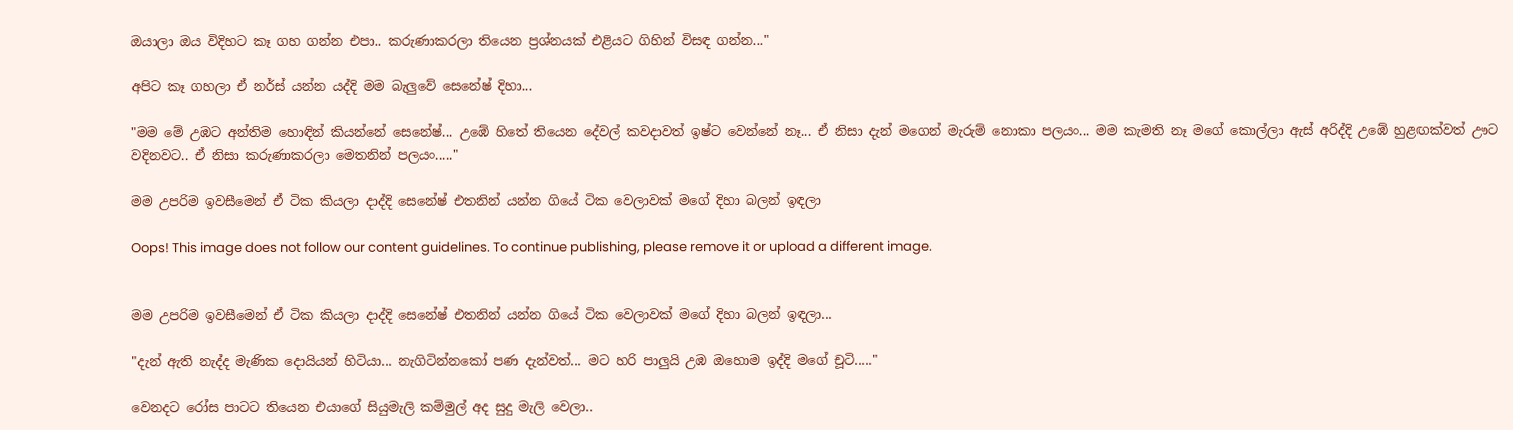ඔයාලා ඔය විදිහට කෑ ගහ ගන්න එපා.. කරුණාකරලා තියෙන ප්‍රශ්නයක් එළියට ගිහින් විසඳ ගන්න..."

අපිට කෑ ගහලා ඒ නර්ස් යන්න යද්දි මම බැලුවේ සෙනේෂ් දිහා...

"මම මේ උඹට අන්තිම හොඳින් කියන්නේ සෙනේෂ්... උඹේ හිතේ තියෙන දේවල් කවදාවත් ඉෂ්ට වෙන්නේ නෑ... ඒ නිසා දැන් මගෙන් මැරුම් නොකා පලයං... මම කැමති නෑ මගේ කොල්ලා ඇස් අරිද්දි උඹේ හුළඟක්වත් ඌට වදිනවට.. ඒ නිසා කරුණාකරලා මෙතනින් පලයං....."

මම උපරිම ඉවසීමෙන් ඒ ටික කියලා දාද්දි සෙනේෂ් එතනින් යන්න ගියේ ටික වෙලාවක් මගේ දිහා බලන් ඉඳලා

Oops! This image does not follow our content guidelines. To continue publishing, please remove it or upload a different image.


මම උපරිම ඉවසීමෙන් ඒ ටික කියලා දාද්දි සෙනේෂ් එතනින් යන්න ගියේ ටික වෙලාවක් මගේ දිහා බලන් ඉඳලා...

"දැන් ඇති නැද්ද මැණික දොයියන් හිටියා... නැගිටින්නකෝ පණ දැන්වත්... මට හරි පාලුයි උඹ ඔහොම ඉද්දි මගේ චූටි....."

වෙනදට රෝස පාටට තියෙන එයාගේ සියුමැලි කම්මුල් අද සුදු මැලි වෙලා..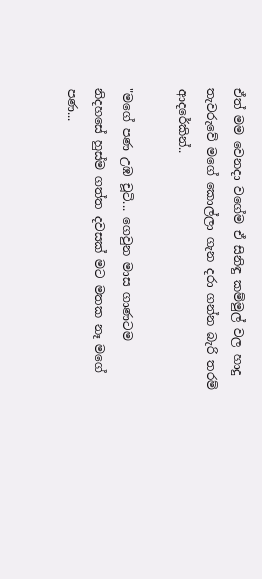ඒත් මම වෙනදා වගේම ඒ සිනිඳු කම්මුල් වල හාදු තැවරුවේ මගේ කොල්ලා ගැන දරා ගන්න බැරි තරම් ආදරේකින්..

"මගේ පණ උඹ චූටි... ගෙවුන මාස ගාණටම නිදහසේ හුස්ම ගත්ත දවසක් මට මතක නෑ මගේ පණ...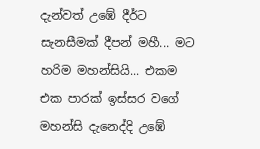දැන්වත් උඹේ දීර්ට සැනසීමක් දීපන් මහී... මට හරිම මහන්සියි... එකම එක පාරක් ඉස්සර වගේ මහන්සි දැනෙද්දි උඹේ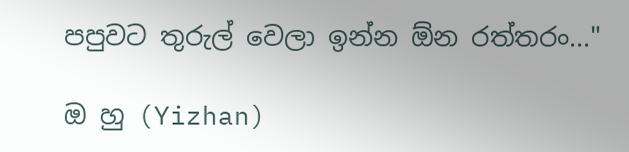පපුවට තුරුල් වෙලා ඉන්න ඕන රත්තරං..."

ඔ හු (Yizhan)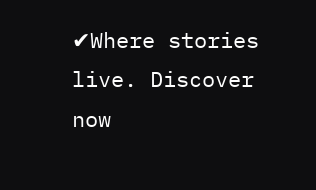✔Where stories live. Discover now